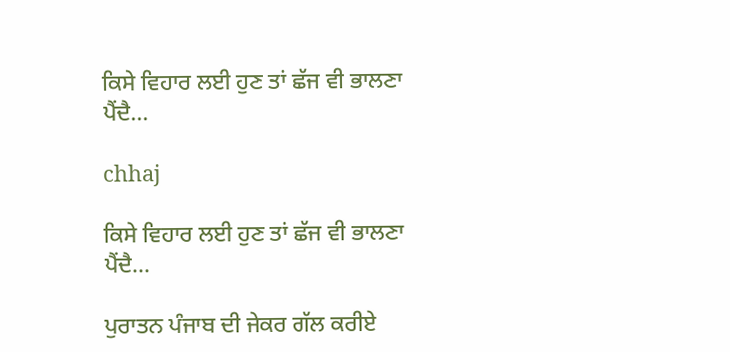ਕਿਸੇ ਵਿਹਾਰ ਲਈ ਹੁਣ ਤਾਂ ਛੱਜ ਵੀ ਭਾਲਣਾ ਪੈਂਦੈ…

chhaj

ਕਿਸੇ ਵਿਹਾਰ ਲਈ ਹੁਣ ਤਾਂ ਛੱਜ ਵੀ ਭਾਲਣਾ ਪੈਂਦੈ…

ਪੁਰਾਤਨ ਪੰਜਾਬ ਦੀ ਜੇਕਰ ਗੱਲ ਕਰੀਏ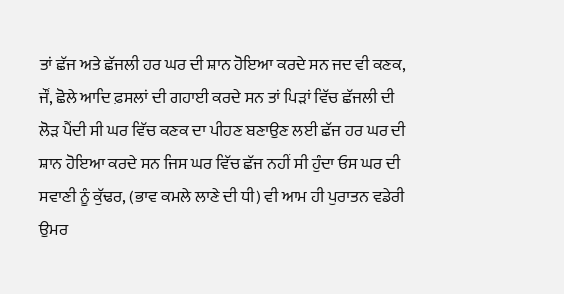ਤਾਂ ਛੱਜ ਅਤੇ ਛੱਜਲੀ ਹਰ ਘਰ ਦੀ ਸ਼ਾਨ ਹੋਇਆ ਕਰਦੇ ਸਨ ਜਦ ਵੀ ਕਣਕ, ਜੌਂ, ਛੋਲੇ ਆਦਿ ਫ਼ਸਲਾਂ ਦੀ ਗਹਾਈ ਕਰਦੇ ਸਨ ਤਾਂ ਪਿੜਾਂ ਵਿੱਚ ਛੱਜਲੀ ਦੀ ਲੋੜ ਪੈਂਦੀ ਸੀ ਘਰ ਵਿੱਚ ਕਣਕ ਦਾ ਪੀਹਣ ਬਣਾਉਣ ਲਈ ਛੱਜ ਹਰ ਘਰ ਦੀ ਸ਼ਾਨ ਹੋਇਆ ਕਰਦੇ ਸਨ ਜਿਸ ਘਰ ਵਿੱਚ ਛੱਜ ਨਹੀਂ ਸੀ ਹੁੰਦਾ ਓਸ ਘਰ ਦੀ ਸਵਾਣੀ ਨੂੰ ਕੁੱਢਰ, (ਭਾਵ ਕਮਲੇ ਲਾਣੇ ਦੀ ਧੀ) ਵੀ ਆਮ ਹੀ ਪੁਰਾਤਨ ਵਡੇਰੀ ਉਮਰ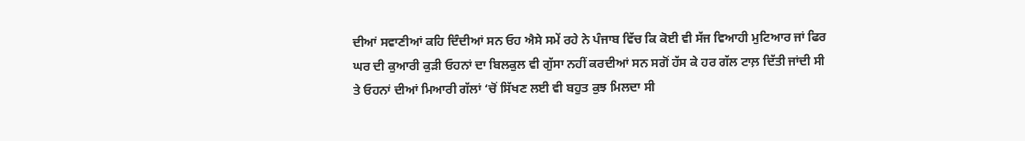ਦੀਆਂ ਸਵਾਣੀਆਂ ਕਹਿ ਦਿੰਦੀਆਂ ਸਨ ਓਹ ਐਸੇ ਸਮੇਂ ਰਹੇ ਨੇ ਪੰਜਾਬ ਵਿੱਚ ਕਿ ਕੋਈ ਵੀ ਸੱਜ ਵਿਆਹੀ ਮੁਟਿਆਰ ਜਾਂ ਫਿਰ ਘਰ ਦੀ ਕੁਆਰੀ ਕੁੜੀ ਓਹਨਾਂ ਦਾ ਬਿਲਕੁਲ ਵੀ ਗੁੱਸਾ ਨਹੀਂ ਕਰਦੀਆਂ ਸਨ ਸਗੋਂ ਹੱਸ ਕੇ ਹਰ ਗੱਲ ਟਾਲ਼ ਦਿੱਤੀ ਜਾਂਦੀ ਸੀ ਤੇ ਓਹਨਾਂ ਦੀਆਂ ਮਿਆਰੀ ਗੱਲਾਂ ‘ਚੋਂ ਸਿੱਖਣ ਲਈ ਵੀ ਬਹੁਤ ਕੁਝ ਮਿਲਦਾ ਸੀ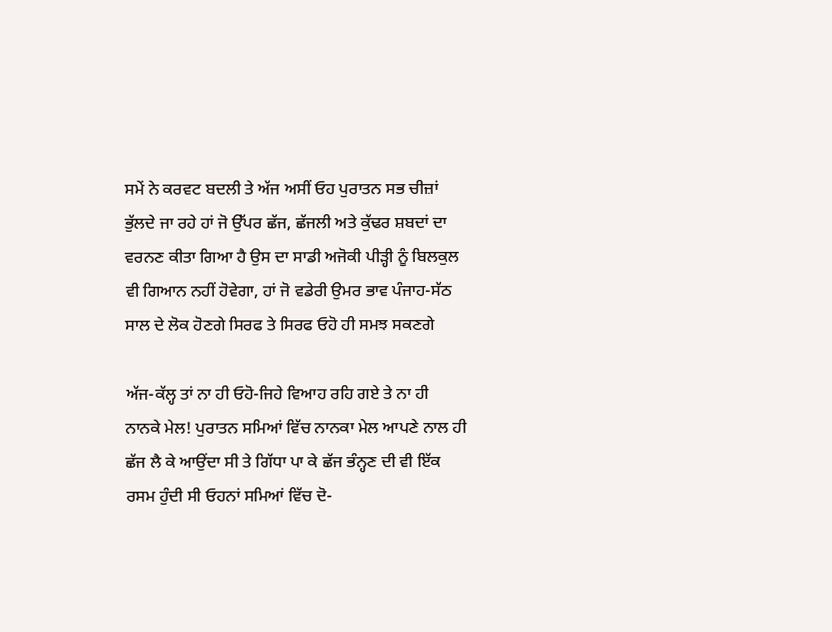ਸਮੇਂ ਨੇ ਕਰਵਟ ਬਦਲੀ ਤੇ ਅੱਜ ਅਸੀਂ ਓਹ ਪੁਰਾਤਨ ਸਭ ਚੀਜ਼ਾਂ ਭੁੱਲਦੇ ਜਾ ਰਹੇ ਹਾਂ ਜੋ ਉੱਪਰ ਛੱਜ, ਛੱਜਲੀ ਅਤੇ ਕੁੱਢਰ ਸ਼ਬਦਾਂ ਦਾ ਵਰਨਣ ਕੀਤਾ ਗਿਆ ਹੈ ਉਸ ਦਾ ਸਾਡੀ ਅਜੋਕੀ ਪੀੜ੍ਹੀ ਨੂੰ ਬਿਲਕੁਲ ਵੀ ਗਿਆਨ ਨਹੀਂ ਹੋਵੇਗਾ, ਹਾਂ ਜੋ ਵਡੇਰੀ ਉਮਰ ਭਾਵ ਪੰਜਾਹ-ਸੱਠ ਸਾਲ ਦੇ ਲੋਕ ਹੋਣਗੇ ਸਿਰਫ ਤੇ ਸਿਰਫ ਓਹੋ ਹੀ ਸਮਝ ਸਕਣਗੇ

ਅੱਜ-ਕੱਲ੍ਹ ਤਾਂ ਨਾ ਹੀ ਓਹੋ-ਜਿਹੇ ਵਿਆਹ ਰਹਿ ਗਏ ਤੇ ਨਾ ਹੀ ਨਾਨਕੇ ਮੇਲ! ਪੁਰਾਤਨ ਸਮਿਆਂ ਵਿੱਚ ਨਾਨਕਾ ਮੇਲ ਆਪਣੇ ਨਾਲ ਹੀ ਛੱਜ ਲੈ ਕੇ ਆਉਂਦਾ ਸੀ ਤੇ ਗਿੱਧਾ ਪਾ ਕੇ ਛੱਜ ਭੰਨ੍ਹਣ ਦੀ ਵੀ ਇੱਕ ਰਸਮ ਹੁੰਦੀ ਸੀ ਓਹਨਾਂ ਸਮਿਆਂ ਵਿੱਚ ਦੋ-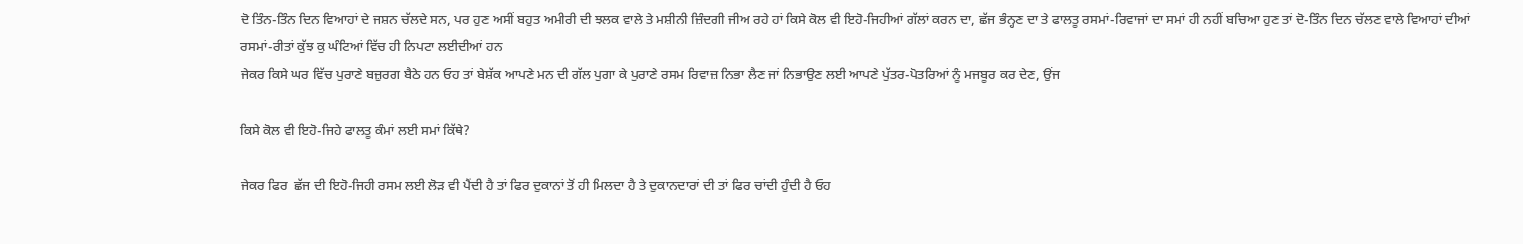ਦੋ ਤਿੰਨ-ਤਿੰਨ ਦਿਨ ਵਿਆਹਾਂ ਦੇ ਜਸ਼ਨ ਚੱਲਦੇ ਸਨ, ਪਰ ਹੁਣ ਅਸੀਂ ਬਹੁਤ ਅਮੀਰੀ ਦੀ ਝਲਕ ਵਾਲੇ ਤੇ ਮਸ਼ੀਨੀ ਜ਼ਿੰਦਗੀ ਜੀਅ ਰਹੇ ਹਾਂ ਕਿਸੇ ਕੋਲ ਵੀ ਇਹੋ-ਜਿਹੀਆਂ ਗੱਲਾਂ ਕਰਨ ਦਾ, ਛੱਜ ਭੰਨ੍ਹਣ ਦਾ ਤੇ ਫਾਲਤੂ ਰਸਮਾਂ-ਰਿਵਾਜਾਂ ਦਾ ਸਮਾਂ ਹੀ ਨਹੀਂ ਬਚਿਆ ਹੁਣ ਤਾਂ ਦੋ-ਤਿੰਨ ਦਿਨ ਚੱਲਣ ਵਾਲੇ ਵਿਆਹਾਂ ਦੀਆਂ ਰਸਮਾਂ-ਰੀਤਾਂ ਕੁੱਝ ਕੁ ਘੰਟਿਆਂ ਵਿੱਚ ਹੀ ਨਿਪਟਾ ਲਈਦੀਆਂ ਹਨ
ਜੇਕਰ ਕਿਸੇ ਘਰ ਵਿੱਚ ਪੁਰਾਣੇ ਬਜ਼ੁਰਗ ਬੈਠੇ ਹਨ ਓਹ ਤਾਂ ਬੇਸ਼ੱਕ ਆਪਣੇ ਮਨ ਦੀ ਗੱਲ ਪੁਗਾ ਕੇ ਪੁਰਾਣੇ ਰਸਮ ਰਿਵਾਜ਼ ਨਿਭਾ ਲੈਣ ਜਾਂ ਨਿਭਾਉਣ ਲਈ ਆਪਣੇ ਪੁੱਤਰ-ਪੋਤਰਿਆਂ ਨੂੰ ਮਜਬੂਰ ਕਰ ਦੇਣ, ਉਂਜ

ਕਿਸੇ ਕੋਲ ਵੀ ਇਹੋ-ਜਿਹੇ ਫਾਲਤੂ ਕੰਮਾਂ ਲਈ ਸਮਾਂ ਕਿੱਥੇ?

ਜੇਕਰ ਫਿਰ  ਛੱਜ ਦੀ ਇਹੋ-ਜਿਹੀ ਰਸਮ ਲਈ ਲੋੜ ਵੀ ਪੈਂਦੀ ਹੈ ਤਾਂ ਫਿਰ ਦੁਕਾਨਾਂ ਤੋਂ ਹੀ ਮਿਲਦਾ ਹੈ ਤੇ ਦੁਕਾਨਦਾਰਾਂ ਦੀ ਤਾਂ ਫਿਰ ਚਾਂਦੀ ਹੁੰਦੀ ਹੈ ਓਹ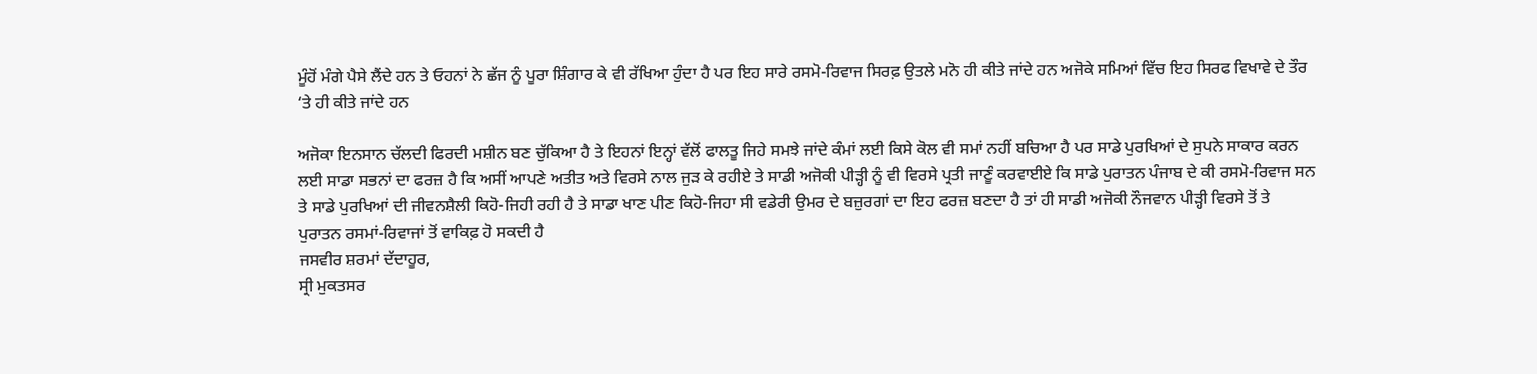ਮੂੰਹੋਂ ਮੰਗੇ ਪੈਸੇ ਲੈਂਦੇ ਹਨ ਤੇ ਓਹਨਾਂ ਨੇ ਛੱਜ ਨੂੰ ਪੂਰਾ ਸ਼ਿੰਗਾਰ ਕੇ ਵੀ ਰੱਖਿਆ ਹੁੰਦਾ ਹੈ ਪਰ ਇਹ ਸਾਰੇ ਰਸਮੋ-ਰਿਵਾਜ ਸਿਰਫ਼ ਉਤਲੇ ਮਨੋ ਹੀ ਕੀਤੇ ਜਾਂਦੇ ਹਨ ਅਜੋਕੇ ਸਮਿਆਂ ਵਿੱਚ ਇਹ ਸਿਰਫ ਵਿਖਾਵੇ ਦੇ ਤੌਰ ‘ਤੇ ਹੀ ਕੀਤੇ ਜਾਂਦੇ ਹਨ

ਅਜੋਕਾ ਇਨਸਾਨ ਚੱਲਦੀ ਫਿਰਦੀ ਮਸ਼ੀਨ ਬਣ ਚੁੱਕਿਆ ਹੈ ਤੇ ਇਹਨਾਂ ਇਨ੍ਹਾਂ ਵੱਲੋਂ ਫਾਲਤੂ ਜਿਹੇ ਸਮਝੇ ਜਾਂਦੇ ਕੰਮਾਂ ਲਈ ਕਿਸੇ ਕੋਲ ਵੀ ਸਮਾਂ ਨਹੀਂ ਬਚਿਆ ਹੈ ਪਰ ਸਾਡੇ ਪੁਰਖਿਆਂ ਦੇ ਸੁਪਨੇ ਸਾਕਾਰ ਕਰਨ ਲਈ ਸਾਡਾ ਸਭਨਾਂ ਦਾ ਫਰਜ਼ ਹੈ ਕਿ ਅਸੀਂ ਆਪਣੇ ਅਤੀਤ ਅਤੇ ਵਿਰਸੇ ਨਾਲ ਜੁੜ ਕੇ ਰਹੀਏ ਤੇ ਸਾਡੀ ਅਜੋਕੀ ਪੀੜ੍ਹੀ ਨੂੰ ਵੀ ਵਿਰਸੇ ਪ੍ਰਤੀ ਜਾਣੂੰ ਕਰਵਾਈਏ ਕਿ ਸਾਡੇ ਪੁਰਾਤਨ ਪੰਜਾਬ ਦੇ ਕੀ ਰਸਮੋ-ਰਿਵਾਜ ਸਨ ਤੇ ਸਾਡੇ ਪੁਰਖਿਆਂ ਦੀ ਜੀਵਨਸ਼ੈਲੀ ਕਿਹੋ-ਜਿਹੀ ਰਹੀ ਹੈ ਤੇ ਸਾਡਾ ਖਾਣ ਪੀਣ ਕਿਹੋ-ਜਿਹਾ ਸੀ ਵਡੇਰੀ ਉਮਰ ਦੇ ਬਜ਼ੁਰਗਾਂ ਦਾ ਇਹ ਫਰਜ਼ ਬਣਦਾ ਹੈ ਤਾਂ ਹੀ ਸਾਡੀ ਅਜੋਕੀ ਨੌਜਵਾਨ ਪੀੜ੍ਹੀ ਵਿਰਸੇ ਤੋਂ ਤੇ ਪੁਰਾਤਨ ਰਸਮਾਂ-ਰਿਵਾਜਾਂ ਤੋਂ ਵਾਕਿਫ਼ ਹੋ ਸਕਦੀ ਹੈ
ਜਸਵੀਰ ਸ਼ਰਮਾਂ ਦੱਦਾਹੂਰ,
ਸ੍ਰੀ ਮੁਕਤਸਰ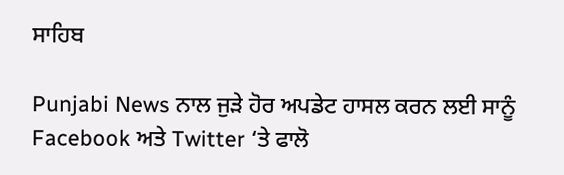ਸਾਹਿਬ

Punjabi News ਨਾਲ ਜੁੜੇ ਹੋਰ ਅਪਡੇਟ ਹਾਸਲ ਕਰਨ ਲਈ ਸਾਨੂੰ Facebook ਅਤੇ Twitter ‘ਤੇ ਫਾਲੋ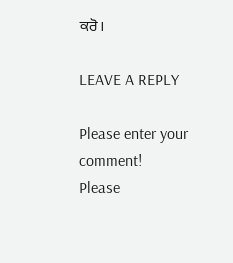ਕਰੋ।

LEAVE A REPLY

Please enter your comment!
Please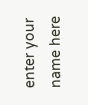enter your name here